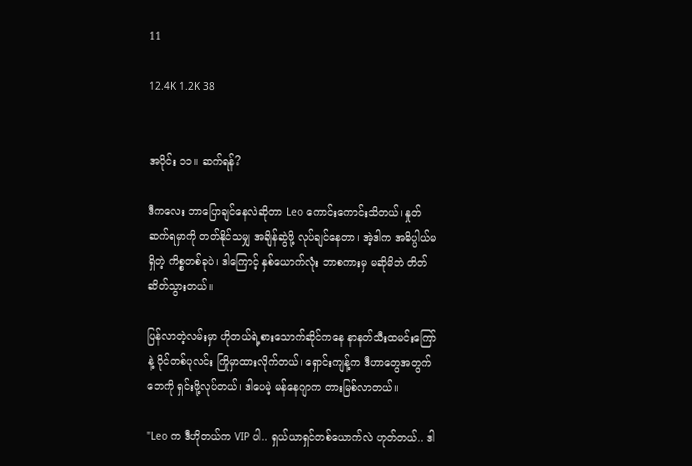11

12.4K 1.2K 38


အပိုင်း ၁၁။ ဆက်ရန်?

ဒီကလေး ဘာပြောချင်နေလဲဆိုတာ Leo ကောင်းကောင်းသိတယ်၊ နှုတ်ဆက်ရမှာကို တတ်နိုင်သမျှ အချိန်ဆွဲဖို့ လုပ်ချင်နေတာ၊ အဲ့ဒါက အဓိပ္ပါယ်မရှိတဲ့ ကိစ္စတစ်ခုပဲ၊ ဒါကြောင့် နှစ်ယောက်လုံး ဘာစကားမှ မဆိုမိဘဲ တိတ်ဆိတ်သွားတယ်။

ပြန်လာတဲ့လမ်းမှာ ဟိုတယ်ရဲ့စားသောက်ဆိုင်ကနေ နာနတ်သီးထမင်းကြော်နဲ့ ဝိုင်တစ်ပုလင်း ကြိုမှာထားလိုက်တယ်၊ ရှောင်းကျန့်က ဒီဟာတွေအတွက် ဘေကို ရှင်းဖို့လုပ်တယ်၊ ဒါပေမဲ့ မန်နေဂျာက တားမြစ်လာတယ်။

"Leo က ဒီဟိုတယ်က VIP ပါ.. ရှယ်ယာရှင်တစ်ယောက်လဲ ဟုတ်တယ်.. ဒါ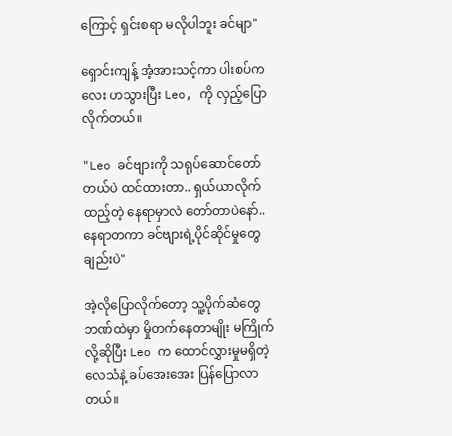ကြောင့် ရှင်းစရာ မလိုပါဘူး ခင်မျာ"

ရှောင်းကျန့် အံ့အားသင့်ကာ ပါးစပ်ကလေး ဟသွားပြီး Leo, ကို လှည့်ပြောလိုက်တယ်။

"Leo ခင်ဗျားကို သရုပ်ဆောင်တော်တယ်ပဲ ထင်ထားတာ.. ရှယ်ယာလိုက်ထည့်တဲ့ နေရာမှာလဲ တော်တာပဲနော်.. နေရာတကာ ခင်ဗျားရဲ့ပိုင်ဆိုင်မှုတွေချည်းပဲ"

အဲ့လိုပြောလိုက်တော့ သူ့ပိုက်ဆံတွေ ဘဏ်ထဲမှာ မှိုတက်နေတာမျိုး မကြိုက်လို့ဆိုပြီး Leo က ထောင်လွှားမှုမရှိတဲ့ လေသံနဲ့ ခပ်အေးအေး ပြန်ပြောလာတယ်။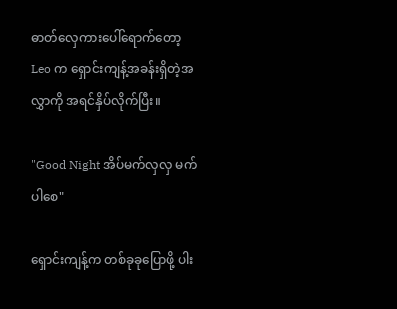ဓာတ်လှေကားပေါ်ရောက်တော့ Leo က ရှောင်းကျန့်အခန်းရှိတဲ့အလွှာကို အရင်နှိပ်လိုက်ပြီး။

"Good Night အိပ်မက်လှလှ မက်ပါစေ"

ရှောင်းကျန့်က တစ်ခုခုပြောဖို့ ပါး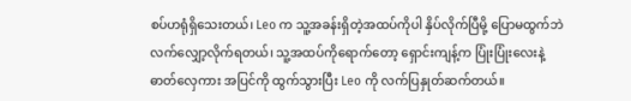စပ်ဟရုံရှိသေးတယ်၊ Leo က သူ့အခန်းရှိတဲ့အထပ်ကိုပါ နှိပ်လိုက်ပြီမို့ ပြောမထွက်ဘဲ လက်လျှော့လိုက်ရတယ်၊ သူ့အထပ်ကိုရောက်တော့ ရှောင်းကျန့်က ပြုံးပြုံးလေးနဲ့ ဓာတ်လှေကား အပြင်ကို ထွက်သွားပြီး Leo ကို လက်ပြနှုတ်ဆက်တယ်။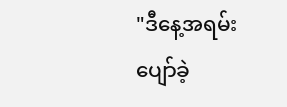"ဒီနေ့အရမ်းပျော်ခဲ့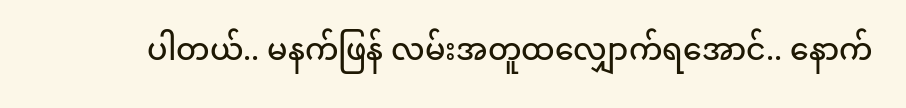ပါတယ်.. မနက်ဖြန် လမ်းအတူထလျှောက်ရအောင်.. နောက်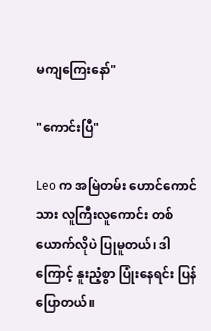မကျကြေးနော်"

"ကောင်းပြီ"

Leo က အမြဲတမ်း ဟောင်ကောင်သား လူကြီးလူကောင်း တစ်ယောက်လိုပဲ ပြုမူတယ်၊ ဒါကြောင့် နူးညံ့စွာ ပြုံးနေရင်း ပြန်ပြောတယ်။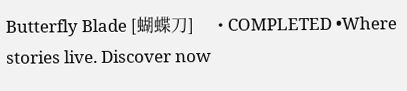Butterfly Blade [蝴蝶刀]      • COMPLETED •Where stories live. Discover now